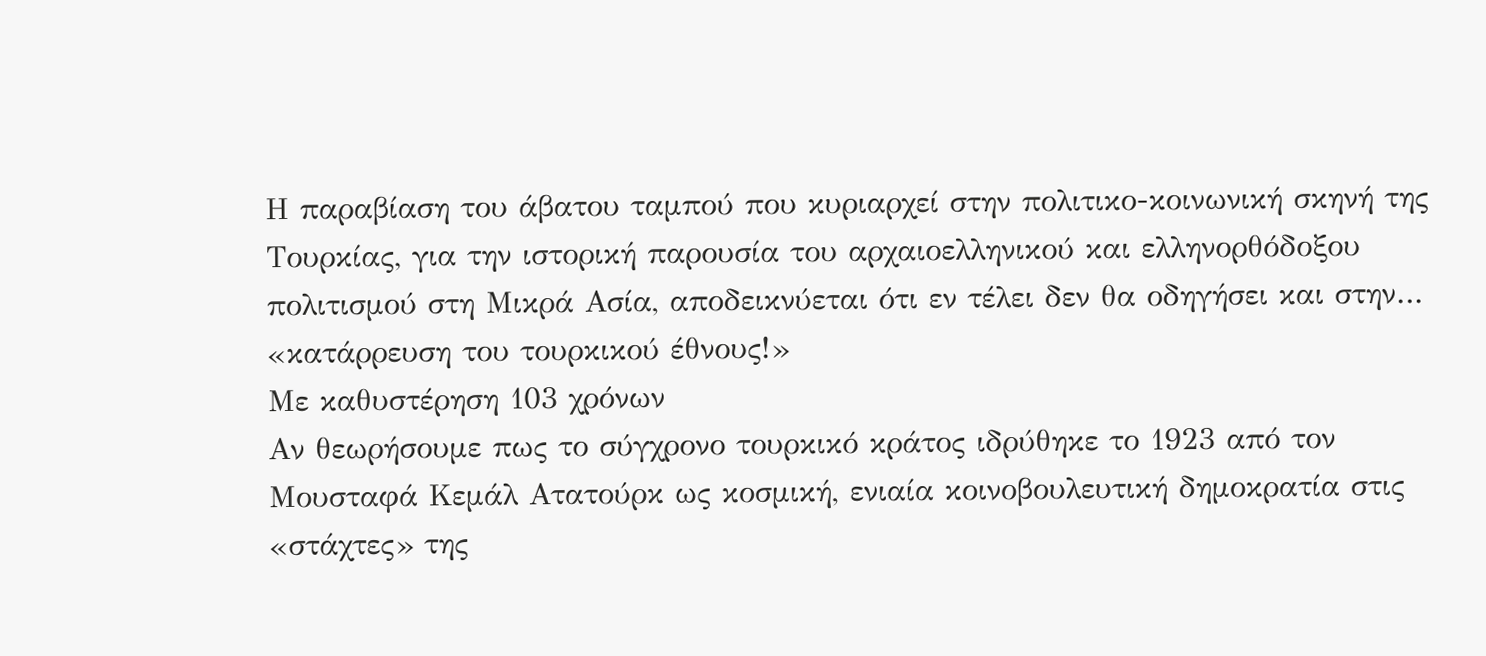Η παραβίαση του άβατου ταμπού που κυριαρχεί στην πολιτικο-κοινωνική σκηνή της Τουρκίας, για την ιστορική παρουσία του αρχαιοελληνικού και ελληνορθόδοξου πολιτισμού στη Μικρά Ασία, αποδεικνύεται ότι εν τέλει δεν θα οδηγήσει και στην… «κατάρρευση του τουρκικού έθνους!»
Με καθυστέρηση 103 χρόνων
Αν θεωρήσουμε πως το σύγχρονο τουρκικό κράτος ιδρύθηκε το 1923 από τον Μουσταφά Κεμάλ Ατατούρκ ως κοσμική, ενιαία κοινοβουλευτική δημοκρατία στις «στάχτες» της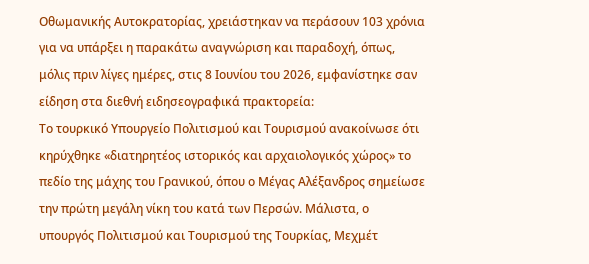Οθωμανικής Αυτοκρατορίας, χρειάστηκαν να περάσουν 103 χρόνια για να υπάρξει η παρακάτω αναγνώριση και παραδοχή, όπως, μόλις πριν λίγες ημέρες, στις 8 Ιουνίου του 2026, εμφανίστηκε σαν είδηση στα διεθνή ειδησεογραφικά πρακτορεία:
Το τουρκικό Υπουργείο Πολιτισμού και Τουρισμού ανακοίνωσε ότι κηρύχθηκε «διατηρητέος ιστορικός και αρχαιολογικός χώρος» το πεδίο της μάχης του Γρανικού, όπου ο Μέγας Αλέξανδρος σημείωσε την πρώτη μεγάλη νίκη του κατά των Περσών. Μάλιστα, ο υπουργός Πολιτισμού και Τουρισμού της Τουρκίας, Μεχμέτ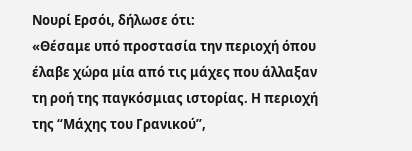Νουρί Ερσόι, δήλωσε ότι:
«Θέσαμε υπό προστασία την περιοχή όπου έλαβε χώρα μία από τις μάχες που άλλαξαν τη ροή της παγκόσμιας ιστορίας. Η περιοχή της “Μάχης του Γρανικού”,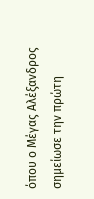όπου ο Μέγας Αλέξανδρος σημείωσε την πρώτη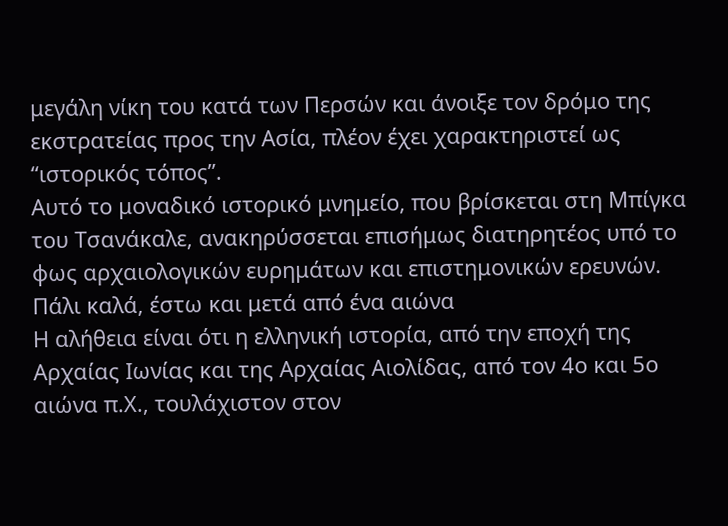μεγάλη νίκη του κατά των Περσών και άνοιξε τον δρόμο της εκστρατείας προς την Ασία, πλέον έχει χαρακτηριστεί ως “ιστορικός τόπος”.
Αυτό το μοναδικό ιστορικό μνημείο, που βρίσκεται στη Μπίγκα του Τσανάκαλε, ανακηρύσσεται επισήμως διατηρητέος υπό το φως αρχαιολογικών ευρημάτων και επιστημονικών ερευνών.
Πάλι καλά, έστω και μετά από ένα αιώνα
Η αλήθεια είναι ότι η ελληνική ιστορία, από την εποχή της Αρχαίας Ιωνίας και της Αρχαίας Αιολίδας, από τον 4ο και 5ο αιώνα π.Χ., τουλάχιστον στον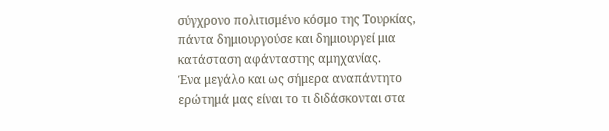σύγχρονο πολιτισμένο κόσμο της Τουρκίας, πάντα δημιουργούσε και δημιουργεί μια κατάσταση αφάνταστης αμηχανίας.
Ένα μεγάλο και ως σήμερα αναπάντητο ερώτημά μας είναι το τι διδάσκονται στα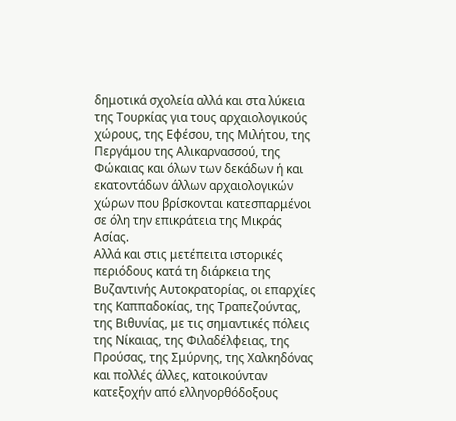δημοτικά σχολεία αλλά και στα λύκεια της Τουρκίας για τους αρχαιολογικούς χώρους, της Εφέσου, της Μιλήτου, της Περγάμου της Αλικαρνασσού, της Φώκαιας και όλων των δεκάδων ή και εκατοντάδων άλλων αρχαιολογικών χώρων που βρίσκονται κατεσπαρμένοι σε όλη την επικράτεια της Μικράς Ασίας.
Αλλά και στις μετέπειτα ιστορικές περιόδους κατά τη διάρκεια της Βυζαντινής Αυτοκρατορίας, οι επαρχίες της Καππαδοκίας, της Τραπεζούντας, της Βιθυνίας, με τις σημαντικές πόλεις της Νίκαιας, της Φιλαδέλφειας, της Προύσας, της Σμύρνης, της Χαλκηδόνας και πολλές άλλες, κατοικούνταν κατεξοχήν από ελληνορθόδοξους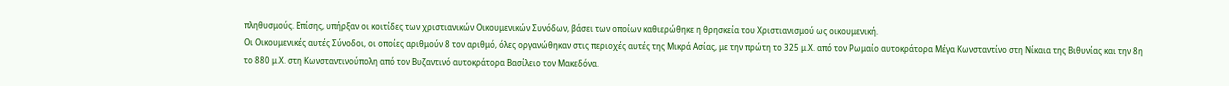πληθυσμούς. Επίσης, υπήρξαν οι κοιτίδες των χριστιανικών Οικουμενικών Συνόδων, βάσει των οποίων καθιερώθηκε η θρησκεία του Χριστιανισμού ως οικουμενική.
Οι Οικουμενικές αυτές Σύνοδοι, οι οποίες αριθμούν 8 τον αριθμό, όλες οργανώθηκαν στις περιοχές αυτές της Μικρά Ασίας, με την πρώτη το 325 μ.Χ. από τον Ρωμαίο αυτοκράτορα Μέγα Κωνσταντίνο στη Νίκαια της Βιθυνίας και την 8η το 880 μ.Χ. στη Κωνσταντινούπολη από τον Βυζαντινό αυτοκράτορα Βασίλειο τον Μακεδόνα.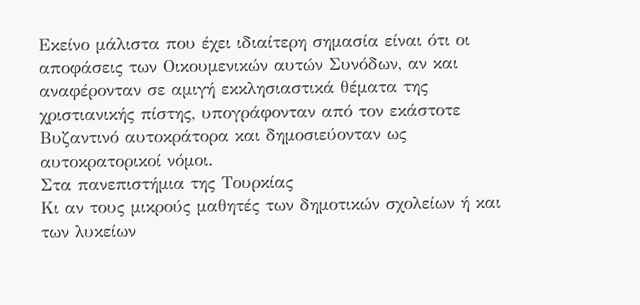Εκείνο μάλιστα που έχει ιδιαίτερη σημασία είναι ότι οι αποφάσεις των Οικουμενικών αυτών Συνόδων, αν και αναφέρονταν σε αμιγή εκκλησιαστικά θέματα της χριστιανικής πίστης, υπογράφονταν από τον εκάστοτε Βυζαντινό αυτοκράτορα και δημοσιεύονταν ως αυτοκρατορικοί νόμοι.
Στα πανεπιστήμια της Τουρκίας
Κι αν τους μικρούς μαθητές των δημοτικών σχολείων ή και των λυκείων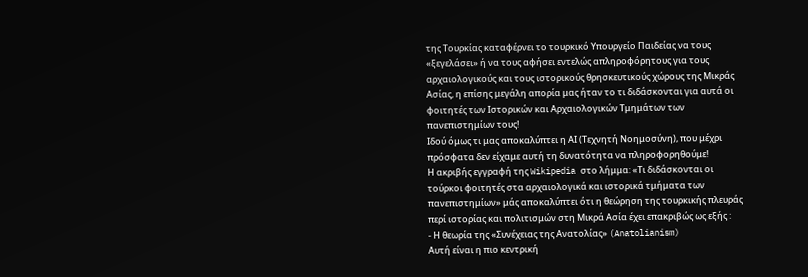της Τουρκίας καταφέρνει το τουρκικό Υπουργείο Παιδείας να τους «ξεγελάσει» ή να τους αφήσει εντελώς απληροφόρητους για τους αρχαιολογικούς και τους ιστορικούς θρησκευτικούς χώρους της Μικράς Ασίας, η επίσης μεγάλη απορία μας ήταν το τι διδάσκονται για αυτά οι φοιτητές των Ιστορικών και Αρχαιολογικών Τμημάτων των πανεπιστημίων τους!
Ιδού όμως τι μας αποκαλύπτει η ΑΙ (Τεχνητή Νοημοσύνη), που μέχρι πρόσφατα δεν είχαμε αυτή τη δυνατότητα να πληροφορηθούμε!
Η ακριβής εγγραφή της Wikipedia στο λήμμα: «Τι διδάσκονται οι τούρκοι φοιτητές στα αρχαιολογικά και ιστορικά τμήματα των πανεπιστημίων» μάς αποκαλύπτει ότι η θεώρηση της τουρκικής πλευράς περί ιστορίας και πολιτισμών στη Μικρά Ασία έχει επακριβώς ως εξής :
- Η θεωρία της «Συνέχειας της Ανατολίας» (Anatolianism)
Αυτή είναι η πιο κεντρική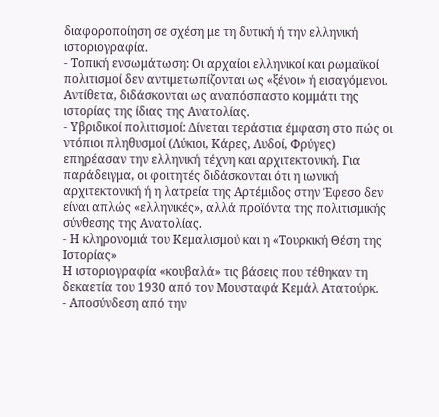διαφοροποίηση σε σχέση με τη δυτική ή την ελληνική ιστοριογραφία.
- Τοπική ενσωμάτωση: Οι αρχαίοι ελληνικοί και ρωμαϊκοί πολιτισμοί δεν αντιμετωπίζονται ως «ξένοι» ή εισαγόμενοι. Αντίθετα, διδάσκονται ως αναπόσπαστο κομμάτι της ιστορίας της ίδιας της Ανατολίας.
- Υβριδικοί πολιτισμοί: Δίνεται τεράστια έμφαση στο πώς οι ντόπιοι πληθυσμοί (Λύκιοι, Κάρες, Λυδοί, Φρύγες) επηρέασαν την ελληνική τέχνη και αρχιτεκτονική. Για παράδειγμα, οι φοιτητές διδάσκονται ότι η ιωνική αρχιτεκτονική ή η λατρεία της Αρτέμιδος στην Έφεσο δεν είναι απλώς «ελληνικές», αλλά προϊόντα της πολιτισμικής σύνθεσης της Ανατολίας.
- Η κληρονομιά του Κεμαλισμού και η «Τουρκική Θέση της Ιστορίας»
Η ιστοριογραφία «κουβαλά» τις βάσεις που τέθηκαν τη δεκαετία του 1930 από τον Μουσταφά Κεμάλ Ατατούρκ.
- Αποσύνδεση από την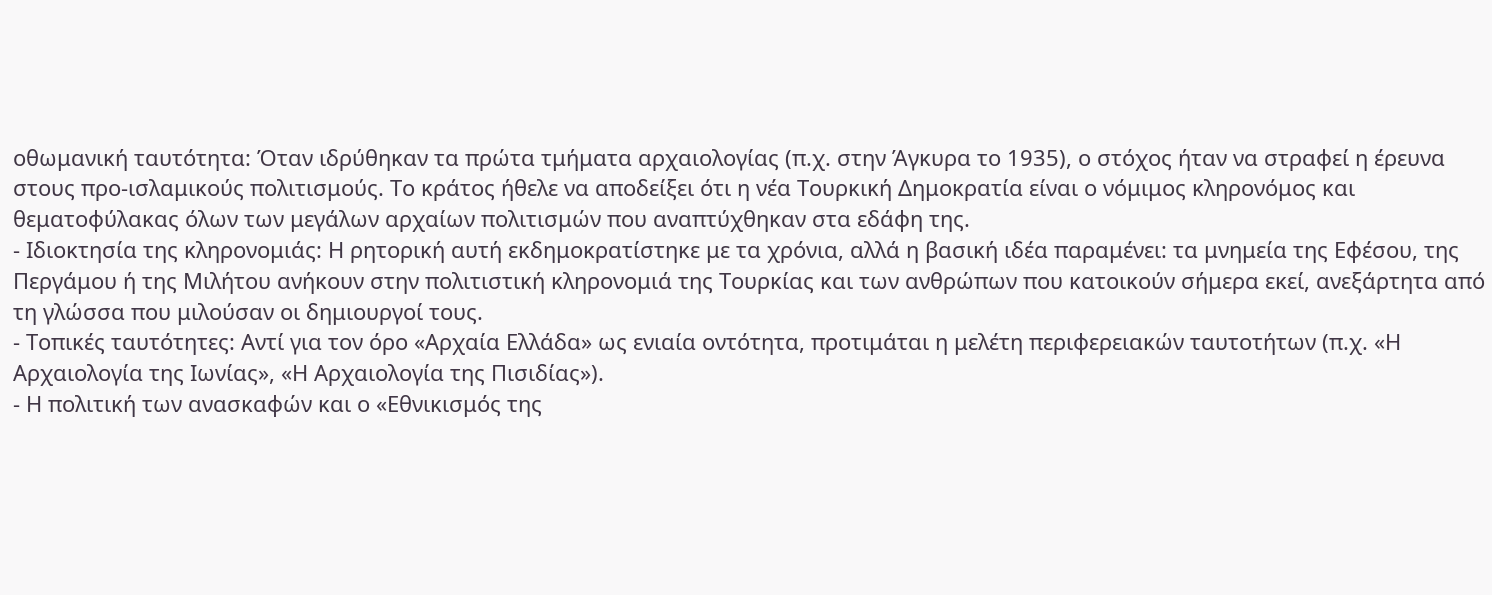οθωμανική ταυτότητα: Όταν ιδρύθηκαν τα πρώτα τμήματα αρχαιολογίας (π.χ. στην Άγκυρα το 1935), ο στόχος ήταν να στραφεί η έρευνα στους προ-ισλαμικούς πολιτισμούς. Το κράτος ήθελε να αποδείξει ότι η νέα Τουρκική Δημοκρατία είναι ο νόμιμος κληρονόμος και θεματοφύλακας όλων των μεγάλων αρχαίων πολιτισμών που αναπτύχθηκαν στα εδάφη της.
- Ιδιοκτησία της κληρονομιάς: Η ρητορική αυτή εκδημοκρατίστηκε με τα χρόνια, αλλά η βασική ιδέα παραμένει: τα μνημεία της Εφέσου, της Περγάμου ή της Μιλήτου ανήκουν στην πολιτιστική κληρονομιά της Τουρκίας και των ανθρώπων που κατοικούν σήμερα εκεί, ανεξάρτητα από τη γλώσσα που μιλούσαν οι δημιουργοί τους.
- Τοπικές ταυτότητες: Αντί για τον όρο «Αρχαία Ελλάδα» ως ενιαία οντότητα, προτιμάται η μελέτη περιφερειακών ταυτοτήτων (π.χ. «Η Αρχαιολογία της Ιωνίας», «Η Αρχαιολογία της Πισιδίας»).
- Η πολιτική των ανασκαφών και ο «Εθνικισμός της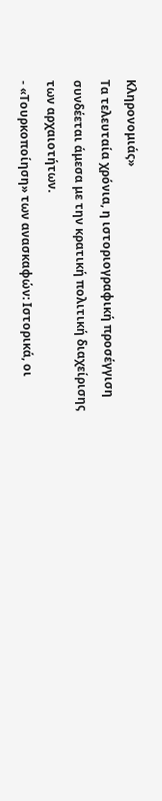Κληρονομιάς»
Τα τελευταία χρόνια, η ιστοριογραφική προσέγγιση συνδέεται άμεσα με την κρατική πολιτική διαχείρισης των αρχαιοτήτων.
- «Τουρκοποίηση» των ανασκαφών: Ιστορικά, οι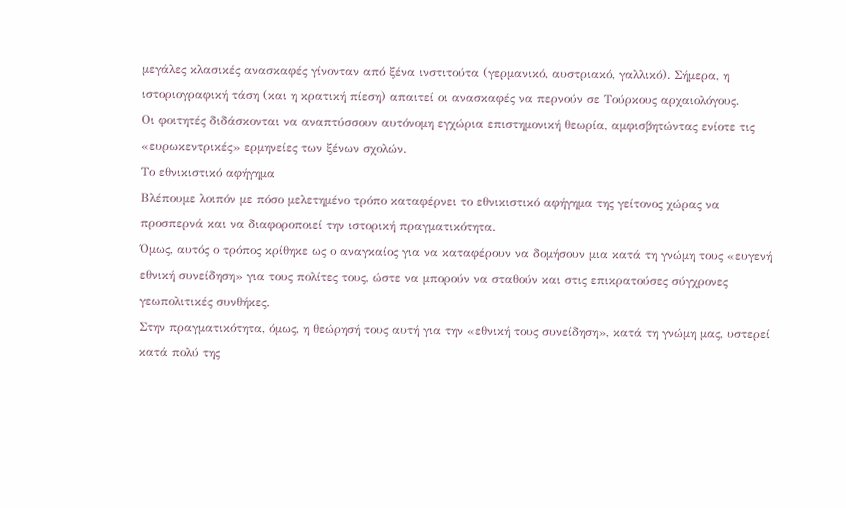μεγάλες κλασικές ανασκαφές γίνονταν από ξένα ινστιτούτα (γερμανικό, αυστριακό, γαλλικό). Σήμερα, η ιστοριογραφική τάση (και η κρατική πίεση) απαιτεί οι ανασκαφές να περνούν σε Τούρκους αρχαιολόγους.
Οι φοιτητές διδάσκονται να αναπτύσσουν αυτόνομη εγχώρια επιστημονική θεωρία, αμφισβητώντας ενίοτε τις «ευρωκεντρικές» ερμηνείες των ξένων σχολών.
Το εθνικιστικό αφήγημα
Βλέπουμε λοιπόν με πόσο μελετημένο τρόπο καταφέρνει το εθνικιστικό αφήγημα της γείτονος χώρας να προσπερνά και να διαφοροποιεί την ιστορική πραγματικότητα.
Όμως, αυτός ο τρόπος κρίθηκε ως ο αναγκαίος για να καταφέρουν να δομήσουν μια κατά τη γνώμη τους «ευγενή εθνική συνείδηση» για τους πολίτες τους, ώστε να μπορούν να σταθούν και στις επικρατούσες σύγχρονες γεωπολιτικές συνθήκες.
Στην πραγματικότητα, όμως, η θεώρησή τους αυτή για την «εθνική τους συνείδηση», κατά τη γνώμη μας, υστερεί κατά πολύ της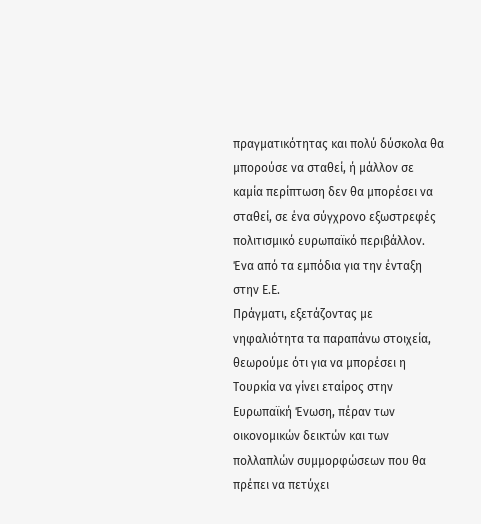πραγματικότητας και πολύ δύσκολα θα μπορούσε να σταθεί, ή μάλλον σε καμία περίπτωση δεν θα μπορέσει να σταθεί, σε ένα σύγχρονο εξωστρεφές πολιτισμικό ευρωπαϊκό περιβάλλον.
Ένα από τα εμπόδια για την ένταξη στην Ε.Ε.
Πράγματι, εξετάζοντας με νηφαλιότητα τα παραπάνω στοιχεία, θεωρούμε ότι για να μπορέσει η Τουρκία να γίνει εταίρος στην Ευρωπαϊκή Ένωση, πέραν των οικονομικών δεικτών και των πολλαπλών συμμορφώσεων που θα πρέπει να πετύχει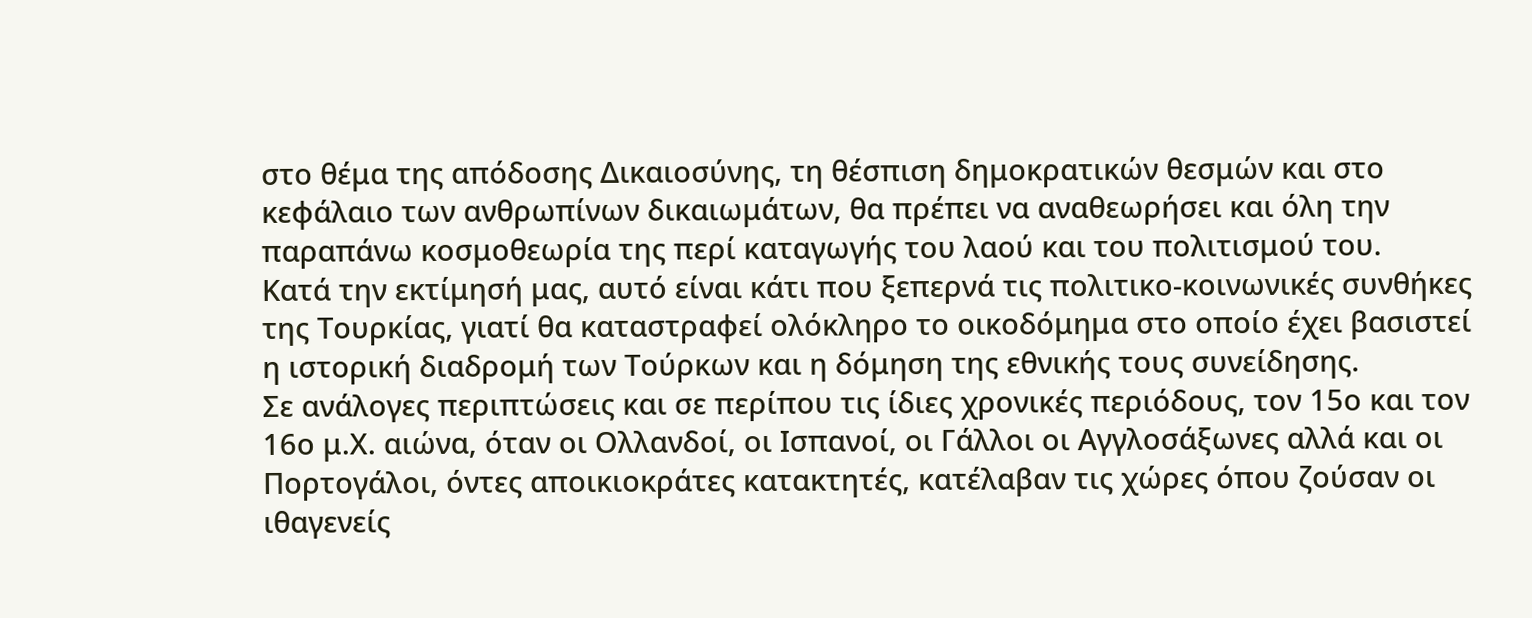στο θέμα της απόδοσης Δικαιοσύνης, τη θέσπιση δημοκρατικών θεσμών και στο κεφάλαιο των ανθρωπίνων δικαιωμάτων, θα πρέπει να αναθεωρήσει και όλη την παραπάνω κοσμοθεωρία της περί καταγωγής του λαού και του πολιτισμού του.
Κατά την εκτίμησή μας, αυτό είναι κάτι που ξεπερνά τις πολιτικο-κοινωνικές συνθήκες της Τουρκίας, γιατί θα καταστραφεί ολόκληρο το οικοδόμημα στο οποίο έχει βασιστεί η ιστορική διαδρομή των Τούρκων και η δόμηση της εθνικής τους συνείδησης.
Σε ανάλογες περιπτώσεις και σε περίπου τις ίδιες χρονικές περιόδους, τον 15ο και τον 16ο μ.Χ. αιώνα, όταν οι Ολλανδοί, οι Ισπανοί, οι Γάλλοι οι Αγγλοσάξωνες αλλά και οι Πορτογάλοι, όντες αποικιοκράτες κατακτητές, κατέλαβαν τις χώρες όπου ζούσαν οι ιθαγενείς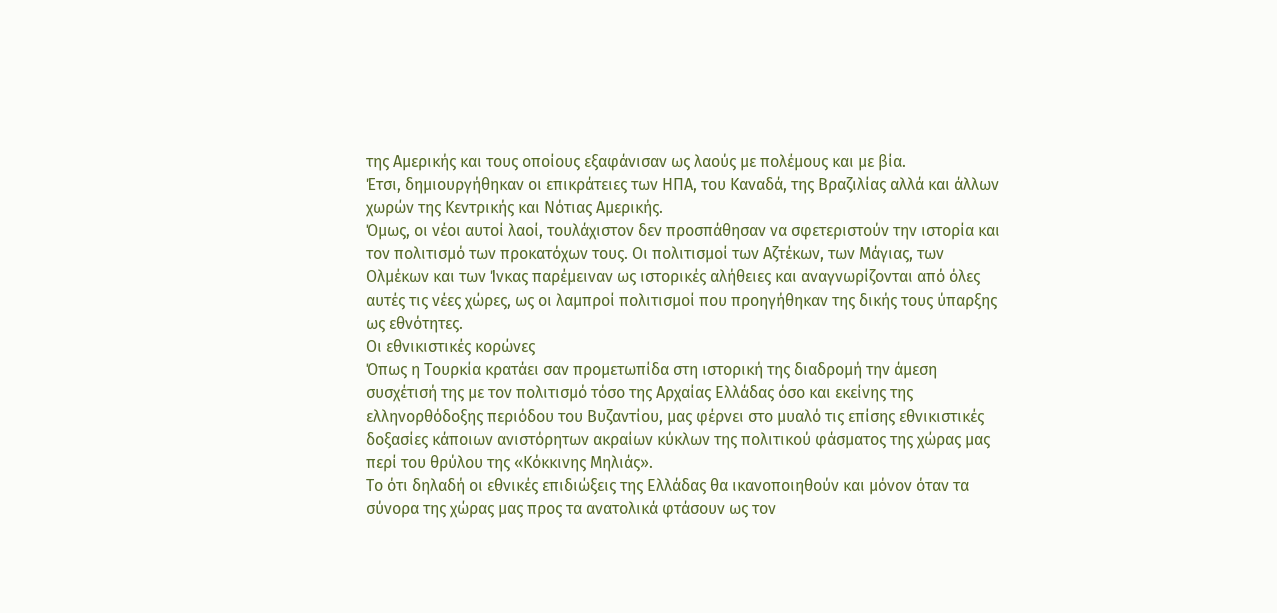της Αμερικής και τους οποίους εξαφάνισαν ως λαούς με πολέμους και με βία.
Έτσι, δημιουργήθηκαν οι επικράτειες των ΗΠΑ, του Καναδά, της Βραζιλίας αλλά και άλλων χωρών της Κεντρικής και Νότιας Αμερικής.
Όμως, οι νέοι αυτοί λαοί, τουλάχιστον δεν προσπάθησαν να σφετεριστούν την ιστορία και τον πολιτισμό των προκατόχων τους. Οι πολιτισμοί των Αζτέκων, των Μάγιας, των Ολμέκων και των Ίνκας παρέμειναν ως ιστορικές αλήθειες και αναγνωρίζονται από όλες αυτές τις νέες χώρες, ως οι λαμπροί πολιτισμοί που προηγήθηκαν της δικής τους ύπαρξης ως εθνότητες.
Οι εθνικιστικές κορώνες
Όπως η Τουρκία κρατάει σαν προμετωπίδα στη ιστορική της διαδρομή την άμεση συσχέτισή της με τον πολιτισμό τόσο της Αρχαίας Ελλάδας όσο και εκείνης της ελληνορθόδοξης περιόδου του Βυζαντίου, μας φέρνει στο μυαλό τις επίσης εθνικιστικές δοξασίες κάποιων ανιστόρητων ακραίων κύκλων της πολιτικού φάσματος της χώρας μας περί του θρύλου της «Κόκκινης Μηλιάς».
Το ότι δηλαδή οι εθνικές επιδιώξεις της Ελλάδας θα ικανοποιηθούν και μόνον όταν τα σύνορα της χώρας μας προς τα ανατολικά φτάσουν ως τον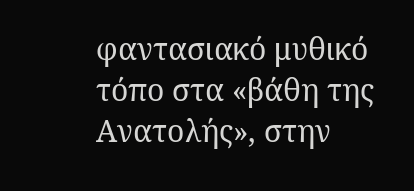φαντασιακό μυθικό τόπο στα «βάθη της Ανατολής», στην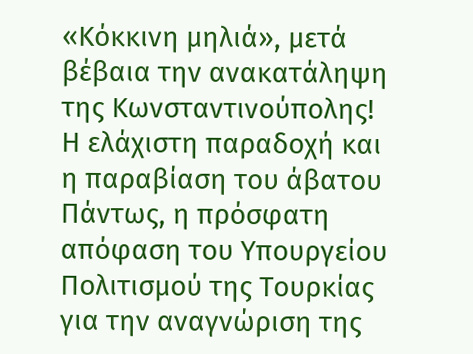«Κόκκινη μηλιά», μετά βέβαια την ανακατάληψη της Κωνσταντινούπολης!
Η ελάχιστη παραδοχή και η παραβίαση του άβατου
Πάντως, η πρόσφατη απόφαση του Υπουργείου Πολιτισμού της Τουρκίας για την αναγνώριση της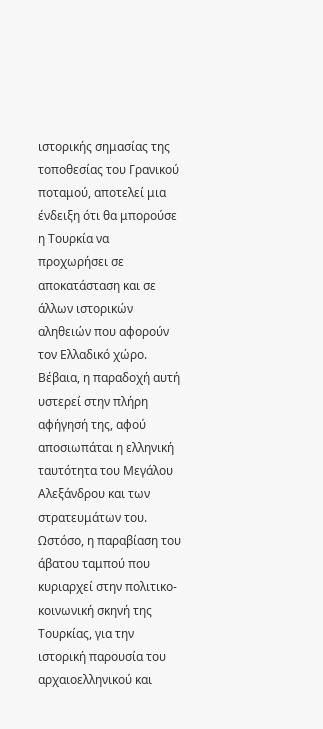ιστορικής σημασίας της τοποθεσίας του Γρανικού ποταμού, αποτελεί μια ένδειξη ότι θα μπορούσε η Τουρκία να προχωρήσει σε αποκατάσταση και σε άλλων ιστορικών αληθειών που αφορούν τον Ελλαδικό χώρο.
Βέβαια, η παραδοχή αυτή υστερεί στην πλήρη αφήγησή της, αφού αποσιωπάται η ελληνική ταυτότητα του Μεγάλου Αλεξάνδρου και των στρατευμάτων του.
Ωστόσο, η παραβίαση του άβατου ταμπού που κυριαρχεί στην πολιτικο-κοινωνική σκηνή της Τουρκίας, για την ιστορική παρουσία του αρχαιοελληνικού και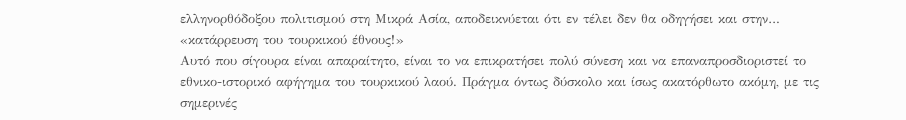ελληνορθόδοξου πολιτισμού στη Μικρά Ασία, αποδεικνύεται ότι εν τέλει δεν θα οδηγήσει και στην… «κατάρρευση του τουρκικού έθνους!»
Αυτό που σίγουρα είναι απαραίτητο, είναι το να επικρατήσει πολύ σύνεση και να επαναπροσδιοριστεί το εθνικο-ιστορικό αφήγημα του τουρκικού λαού. Πράγμα όντως δύσκολο και ίσως ακατόρθωτο ακόμη, με τις σημερινές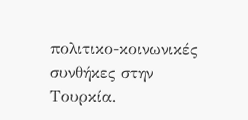πολιτικο-κοινωνικές συνθήκες στην Τουρκία.